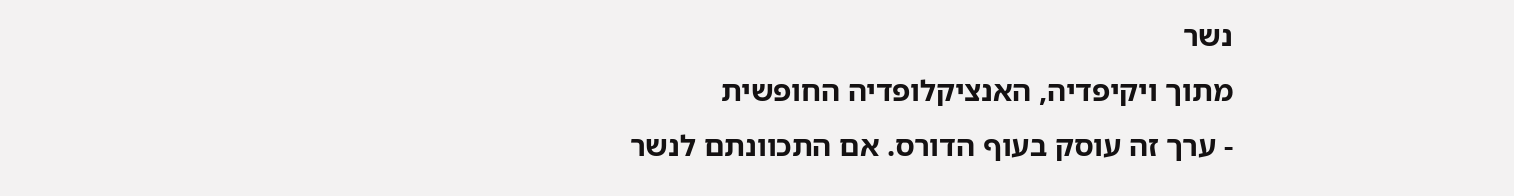נשר
מתוך ויקיפדיה, האנציקלופדיה החופשית
- ערך זה עוסק בעוף הדורס. אם התכוונתם לנשר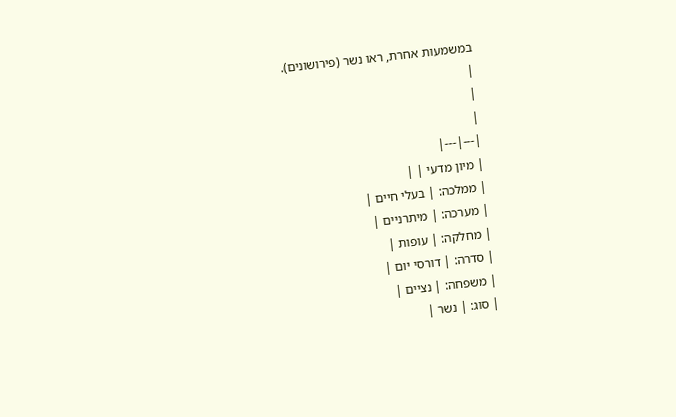במשמעות אחרת, ראו נשר (פירושונים).
|
|
|
|---|---|
| מיון מדעי | |
| ממלכה: | בעלי חיים |
| מערכה: | מיתרניים |
| מחלקה: | עופות |
| סדרה: | דורסי יום |
| משפחה: | נציים |
| סוג: | נשר |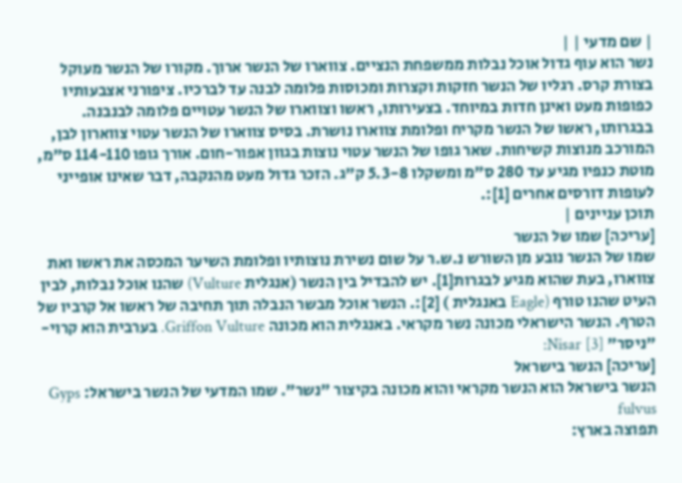| שם מדעי | |
נשר הוא עוף גדול אוכל נבלות ממשפחת הנציים. צווארו של הנשר ארוך. מקורו של הנשר מעוקל בצורת קרס. רגליו של הנשר חזקות וקצרות ומכוסות פלומה לבנה עד לברכיו. ציפורני אצבעותיו כפופות מעט ואינן חדות במיוחד. בצעירותו, ראשו וצווארו של הנשר עטויים פלומה לבנבנה. בבגרותו, ראשו של הנשר מקריח ופלומת צווארו נושרת. בסיס צווארו של הנשר עטוי צווארון לבן, המורכב מנוצות קשיחות. שאר גופו של הנשר עטוי נוצות בגוון אפור-חום. אורך גופו 114-110 ס"מ, מוטת כנפיו מגיע עד 280 ס"מ ומשקלו 5.3-8 ק"ג. הזכר גדול מעט מהנקבה, דבר שאינו אופייני לעופות דורסים אחרים [1]:.
תוכן עניינים |
[עריכה] שמו של הנשר
שמו של הנשר נובע מן השורש נ.ש.ר על שום נשירת נוצותיו ופלומת השיער המכסה את ראשו ואת צווארו, בעת שהוא מגיע לבגרות[1]. יש להבדיל בין הנשר (אנגלית Vulture) שהנו אוכל נבלות, לבין העיט שהנו טורף (Eagle באנגלית ) [2]:. הנשר אוכל מבשר הנבלה תוך תחיבה של ראשו אל קרביו של הטרף. הנשר הישראלי מכונה נשר מקראי. באנגלית הוא מכונה Griffon Vulture. בערבית הוא קרוי- "ניסר" Nisar [3]:
[עריכה] הנשר בישראל
הנשר בישראל הוא הנשר מקראי והוא מכונה בקיצור "נשר". שמו המדעי של הנשר בישראל: Gyps fulvus
תפוצה בארץ: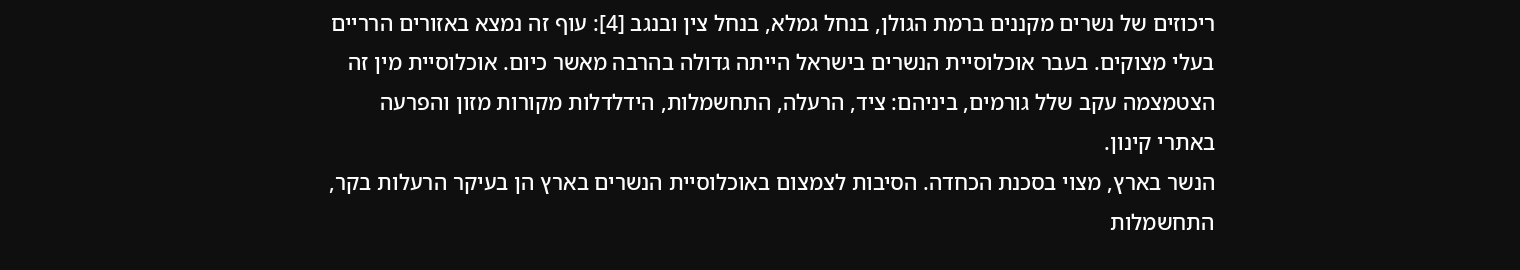ריכוזים של נשרים מקננים ברמת הגולן, בנחל גמלא, בנחל צין ובנגב [4]: עוף זה נמצא באזורים הרריים בעלי מצוקים. בעבר אוכלוסיית הנשרים בישראל הייתה גדולה בהרבה מאשר כיום. אוכלוסיית מין זה הצטמצמה עקב שלל גורמים, ביניהם: ציד, הרעלה, התחשמלות, הידלדלות מקורות מזון והפרעה באתרי קינון.
הנשר בארץ, מצוי בסכנת הכחדה. הסיבות לצמצום באוכלוסיית הנשרים בארץ הן בעיקר הרעלות בקר, התחשמלות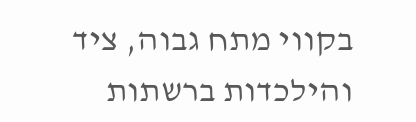בקווי מתח גבוה, ציד והילכדות ברשתות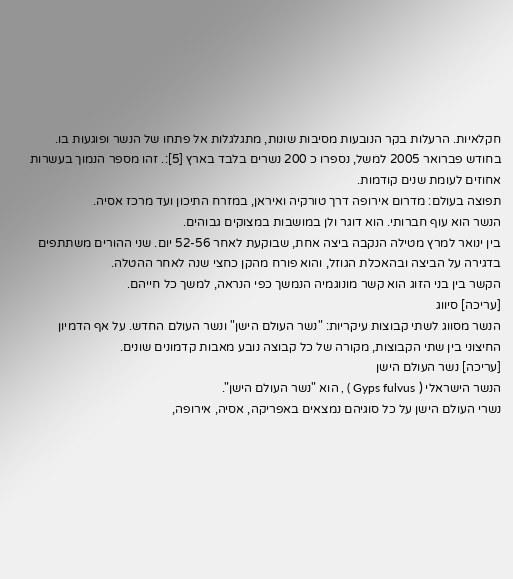חקלאיות. הרעלות בקר הנובעות מסיבות שונות, מתגלגלות אל פתחו של הנשר ופוגעות בו. בחודש פברואר 2005 למשל, נספרו כ 200 נשרים בלבד בארץ [5]:. זהו מספר הנמוך בעשרות אחוזים לעומת שנים קודמות.
תפוצה בעולם: מדרום אירופה דרך טורקיה ואיראן, במזרח התיכון ועד מרכז אסיה.
הנשר הוא עוף חברותי. הוא דוגר ולן במושבות במצוקים גבוהים.
בין ינואר למרץ מטילה הנקבה ביצה אחת, שבוקעת לאחר 52-56 יום. שני ההורים משתתפים בדגירה על הביצה ובהאכלת הגוזל, והוא פורח מהקן כחצי שנה לאחר ההטלה.
הקשר בין בני הזוג הוא קשר מונוגמיה הנמשך כפי הנראה, למשך כל חייהם.
[עריכה] סיווג
הנשר מסווג לשתי קבוצות עיקריות: "נשר העולם הישן" ונשר העולם החדש. על אף הדמיון החיצוני בין שתי הקבוצות, מקורה של כל קבוצה נובע מאבות קדמונים שונים.
[עריכה] נשר העולם הישן
הנשר הישראלי ( Gyps fulvus ) , הוא "נשר העולם הישן".
נשרי העולם הישן על כל סוגיהם נמצאים באפריקה, אסיה, אירופה,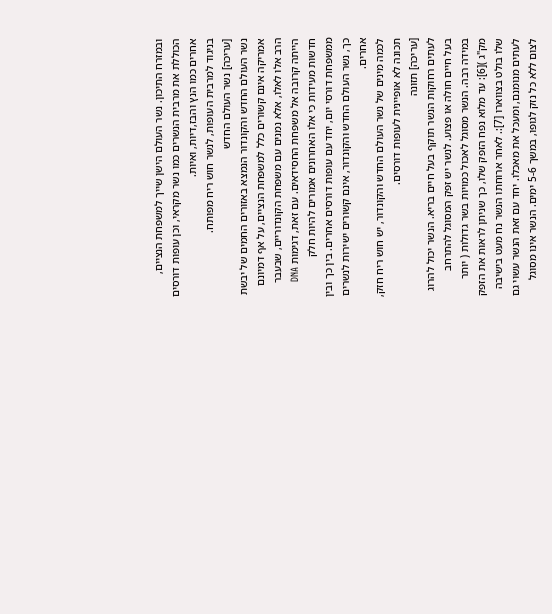ובמזרח התיכון. נשר העולם הישן שייך למשפחת הנציים, הכוללת את מרבית הנשרים כמו נשר מקראי, וכן עופות דורסים אחרים כמו הנץ והבז,דיות, ואיות.
בניגוד למרבית העופות, לנשר חוש ריח מפותח.
[עריכה] נשר העולם החדש
נשר העולם החדש והקונדור הנמצא באזורים החמים של יבשת אמריקה אינם קשורים כלל למשפחת הנציים, על אף דמיונם הרב אלו לאלו, אלא נמנים עם משפחת הקונדוריים, שבעבר הייתה קרובה אל משפחת החסידאים. עם זאת, דגימות DNA חדשות מעידות כי אלו האחרונים אמורים להיות חלק ממשפחת דורסי יום, יחד עם עופות דורסים אחרים. בין כך ובין כך, נשר העולם החדש והקונדור, אינם קשורים ישירות לנשרים אחרים.
לכמה מינים של נשר העולם החדש והקונדור, יש חוש ריח חזק, תכונה לא אופיינית לעופות דורסים.
[עריכה] תזונה
לעתים רחוקות הנשר תוקף בעל חיים בריא. הנשר יכול להרוג בעל חיים חולה או פצוע. לנשר יש זפק המסוגל להתרחב במידה רבה. הנשר מסוגל לאכול כמויות בשר גדולות ( יותר מק"ג )[6]: עד מלוא נפח הזפק שלו, כך שניתן לראות את הזפק שלו בולט בצווארו [7]:. לאחר ארוחתו הנשר נח מעט בישיבה לעתים מנומנם, ומעכל את מאכלו. יחד עם זאת הנשר עשוי גם לצום ללא כל נזק לגופו, במשך 5-6 ימים. הנשר אינו מסוגל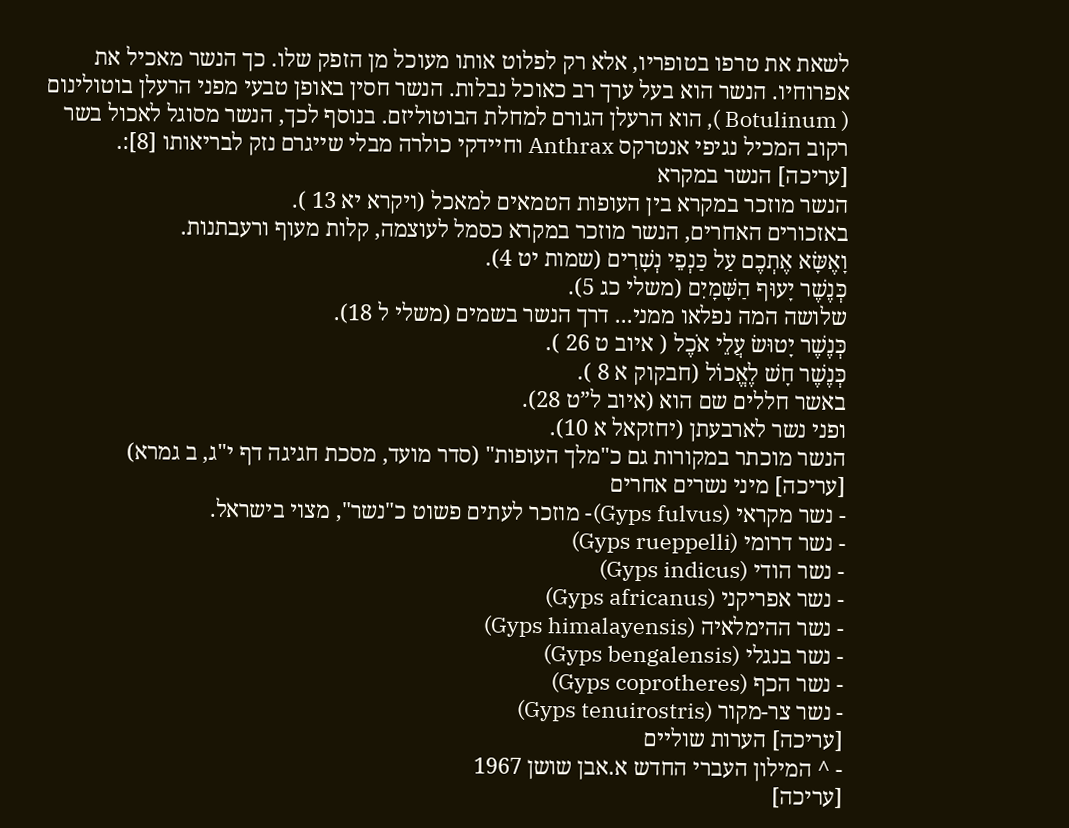לשאת את טרפו בטופריו, אלא רק לפלוט אותו מעוכל מן הזפק שלו. כך הנשר מאכיל את אפרוחיו. הנשר הוא בעל ערך רב כאוכל נבלות. הנשר חסין באופן טבעי מפני הרעלן בוטולינום ( Botulinum ), הוא הרעלן הגורם למחלת הבוטוליזם. בנוסף לכך, הנשר מסוגל לאכול בשר רקוב המכיל נגיפי אנטרקס Anthrax וחיידקי כולרה מבלי שייגרם נזק לבריאותו [8]:.
[עריכה] הנשר במקרא
הנשר מוזכר במקרא בין העופות הטמאים למאכל (ויקרא יא 13 ).
באזכורים האחרים, הנשר מוזכר במקרא כסמל לעוצמה, קלות מעוף ורעבתנות.
וָאֶשָּׂא אֶתְכֶם עַל כַּנְפֵי נְשָׁרִים (שמות יט 4).
כְּנֶשֶׁר יָעוּף הַשָּׁמָיִם (משלי כג 5).
שלושה המה נפלאו ממני... דרך הנשר בשמים (משלי ל 18).
כְּנֶשֶׁר יָטוּשׂ עֲלֵי אֹכֶל ( איוב ט 26 ).
כְּנֶשֶׁר חָשׁ לֶאֱכוֹל (חבקוק א 8 ).
באשר חללים שם הוא (איוב ל”ט 28).
ופני נשר לארבעתן (יחזקאל א 10).
הנשר מוכתר במקורות גם כ"מלך העופות" (סדר מועד, מסכת חגיגה דף י"ג, ב גמרא)
[עריכה] מיני נשרים אחרים
- נשר מקראי (Gyps fulvus)- מוזכר לעתים פשוט כ"נשר", מצוי בישראל.
- נשר דרומי (Gyps rueppelli)
- נשר הודי (Gyps indicus)
- נשר אפריקני (Gyps africanus)
- נשר ההימלאיה (Gyps himalayensis)
- נשר בנגלי (Gyps bengalensis)
- נשר הכף (Gyps coprotheres)
- נשר צר-מקור (Gyps tenuirostris)
[עריכה] הערות שוליים
- ^ המילון העברי החדש א.אבן שושן 1967
[עריכה]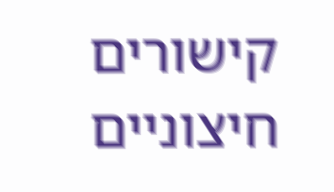קישורים חיצוניים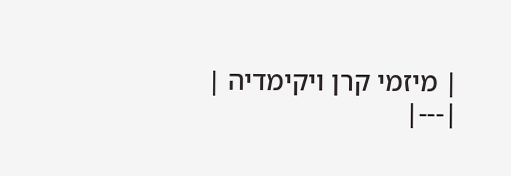| מיזמי קרן ויקימדיה |
|---|